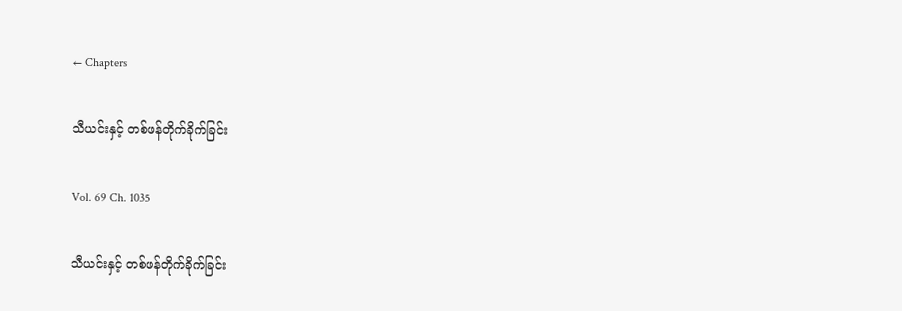← Chapters

သီယင်းနှင့် တစ်ဖန်တိုက်ခိုက်ခြင်း

Vol. 69 Ch. 1035

သီယင်းနှင့် တစ်ဖန်တိုက်ခိုက်ခြင်း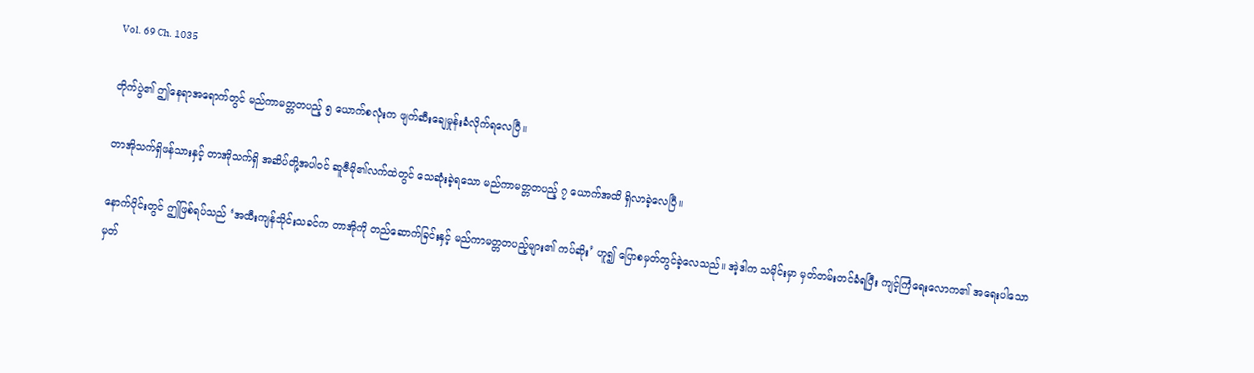Vol. 69 Ch. 1035

တိုက်ပွဲ၏ ဤနေရာအရောက်တွင် မည်ကာမတ္တတပည့် ၅ ယောက်စလုံးက ဖျက်ဆီးချေမှုန်းခံလိုက်ရလေပြီ။

တာအိုသက်ရှိဖန်သားနှင့် တာအိုသက်ရှိ အဆိပ်တို့အပါဝင် ဆူဇီမို၏လက်ထဲတွင် သေဆုံးခဲ့ရသော မည်ကာမတ္တတပည့် ၇ ယောက်အထိ ရှိလာခဲ့လေပြီ။

နောက်ပိုင်းတွင် ဤဖြစ်ရပ်သည် ‘အထီးကျန်သိုင်းသခင်က တာအိုကို တည်ဆောက်ခြင်းနှင့် မည်ကာမတ္တတပည့်များ၏ ကပ်ဆိုး’ ဟူ၍ ပြောစမှတ်တွင်ခဲ့လေသည်။ အဲ့ဒါက သမိုင်းမှာ မှတ်တမ်းတင်ခံရပြီး ကျင့်ကြံရေးလောက၏ အရေးပါသော မှတ်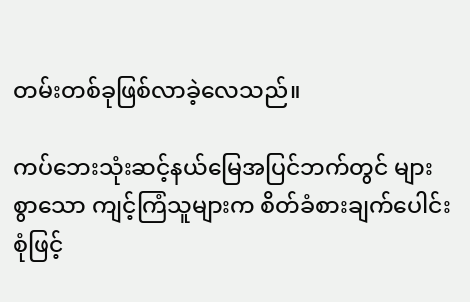တမ်းတစ်ခုဖြစ်လာခဲ့လေသည်။

ကပ်ဘေးသုံးဆင့်နယ်မြေအပြင်ဘက်တွင် များစွာသော ကျင့်ကြံသူများက စိတ်ခံစားချက်ပေါင်းစုံဖြင့်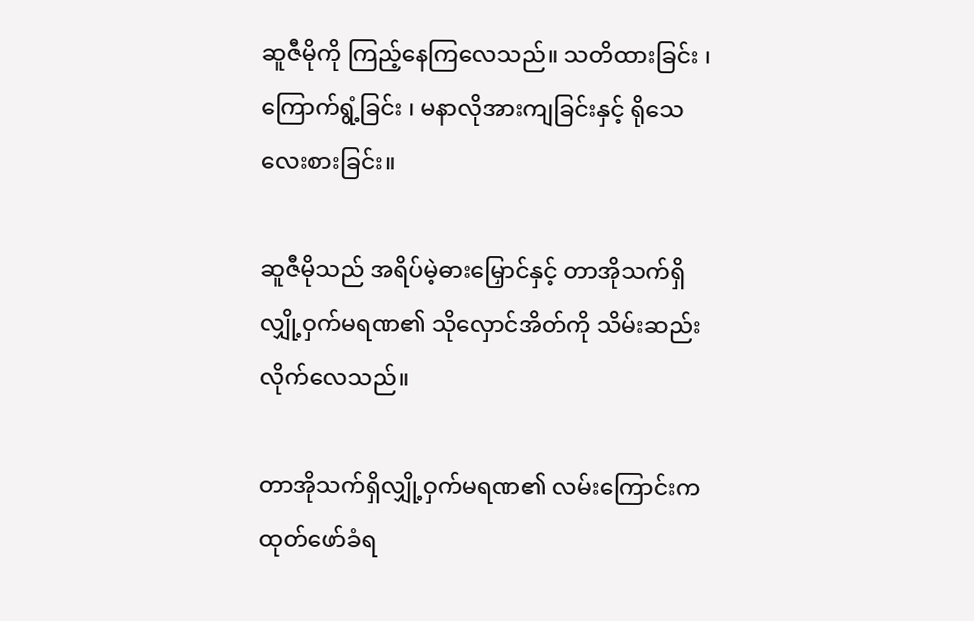ဆူဇီမိုကို ကြည့်နေကြလေသည်။ သတိထားခြင်း ၊ ကြောက်ရွံ့ခြင်း ၊ မနာလိုအားကျခြင်းနှင့် ရိုသေလေးစားခြင်း။

ဆူဇီမိုသည် အရိပ်မဲ့ဓားမြှောင်နှင့် တာအိုသက်ရှိလျှို့ဝှက်မရဏ၏ သိုလှောင်အိတ်ကို သိမ်းဆည်းလိုက်လေသည်။

တာအိုသက်ရှိလျှို့ဝှက်မရဏ၏ လမ်းကြောင်းက ထုတ်ဖော်ခံရ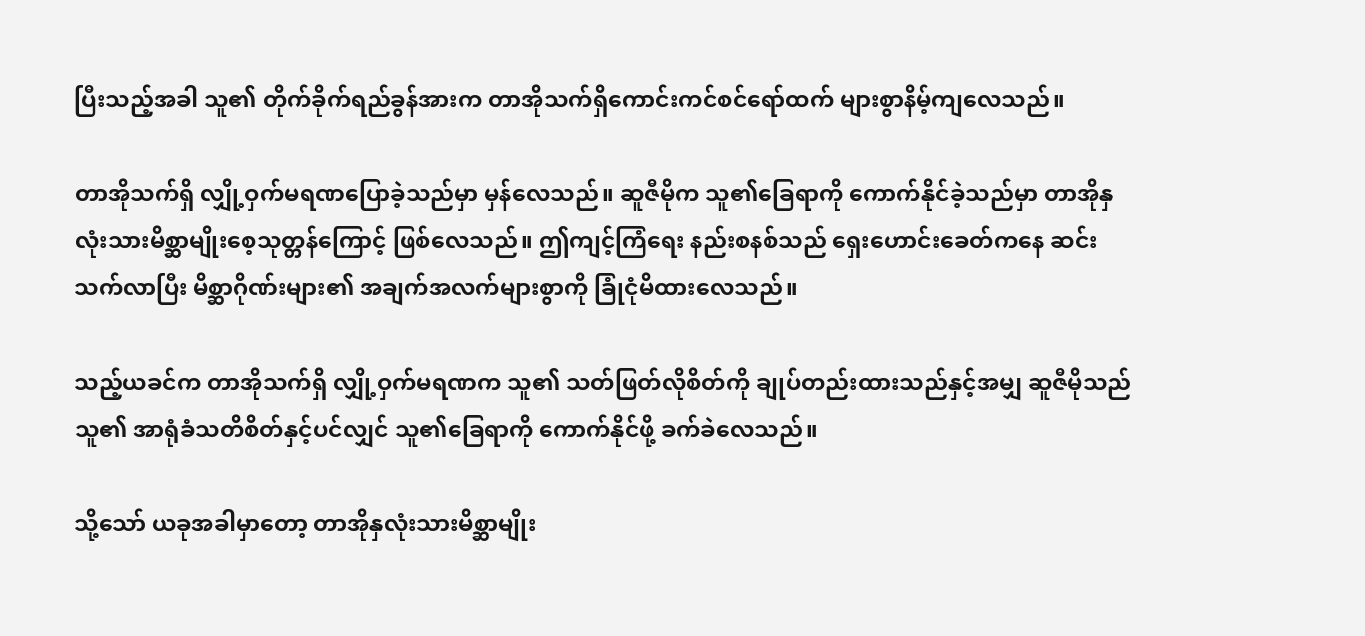ပြီးသည့်အခါ သူ၏ တိုက်ခိုက်ရည်ခွန်အားက တာအိုသက်ရှိကောင်းကင်စင်ရော်ထက် များစွာနိမ့်ကျလေသည်။

တာအိုသက်ရှိ လျှို့ဝှက်မရဏပြောခဲ့သည်မှာ မှန်လေသည်။ ဆူဇီမိုက သူ၏ခြေရာကို ကောက်နိုင်ခဲ့သည်မှာ တာအိုနှလုံးသားမိစ္ဆာမျိုးစေ့သုတ္တန်ကြောင့် ဖြစ်လေသည်။ ဤကျင့်ကြံရေး နည်းစနစ်သည် ရှေးဟောင်းခေတ်ကနေ ဆင်းသက်လာပြီး မိစ္ဆာဂိုဏ်းများ၏ အချက်အလက်များစွာကို ခြုံငုံမိထားလေသည်။

သည့်ယခင်က တာအိုသက်ရှိ လျှို့ဝှက်မရဏက သူ၏ သတ်ဖြတ်လိုစိတ်ကို ချုပ်တည်းထားသည်နှင့်အမျှ ဆူဇီမိုသည် သူ၏ အာရုံခံသတိစိတ်နှင့်ပင်လျှင် သူ၏ခြေရာကို ကောက်နိုင်ဖို့ ခက်ခဲလေသည်။

သို့သော် ယခုအခါမှာတော့ တာအိုနှလုံးသားမိစ္ဆာမျိုး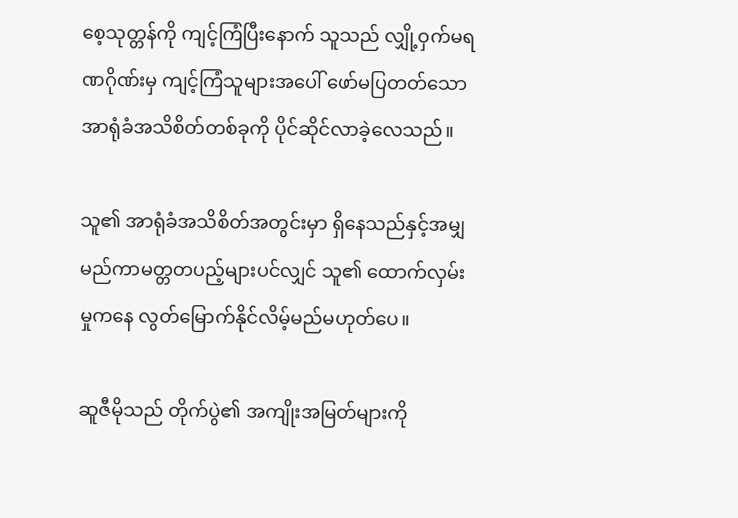စေ့သုတ္တန်ကို ကျင့်ကြံပြီးနောက် သူသည် လျှို့ဝှက်မရဏဂိုဏ်းမှ ကျင့်ကြံသူများအပေါ် ဖော်မပြတတ်သော အာရုံခံအသိစိတ်တစ်ခုကို ပိုင်ဆိုင်လာခဲ့လေသည်။

သူ၏ အာရုံခံအသိစိတ်အတွင်းမှာ ရှိနေသည်နှင့်အမျှ မည်ကာမတ္တတပည့်များပင်လျှင် သူ၏ ထောက်လှမ်းမှုကနေ လွတ်မြောက်နိုင်လိမ့်မည်မဟုတ်ပေ။

ဆူဇီမိုသည် တိုက်ပွဲ၏ အကျိုးအမြတ်များကို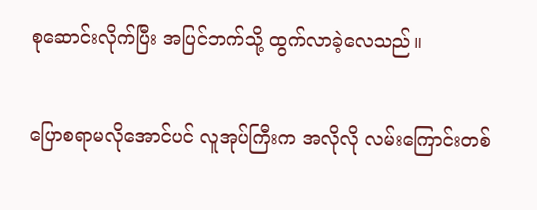စုဆောင်းလိုက်ပြီး အပြင်ဘက်သို့ ထွက်လာခဲ့လေသည်။

ပြောစရာမလိုအောင်ပင် လူအုပ်ကြီးက အလိုလို လမ်းကြောင်းတစ်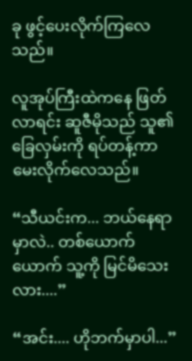ခု ဖွင့်ပေးလိုက်ကြလေသည်။

လူအုပ်ကြီးထဲကနေ ဖြတ်လာရင်း ဆူဇီမိုသည် သူ၏ ခြေလှမ်းကို ရပ်တန့်ကာ မေးလိုက်လေသည်။

“သီယင်းက... ဘယ်နေရာမှာလဲ.. တစ်ယောက်ယောက် သူ့ကို မြင်မိသေးလား....”

“အင်း.... ဟိုဘက်မှာပါ...”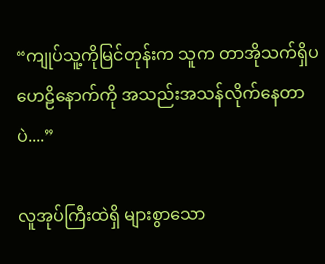“ကျုပ်သူ့ကိုမြင်တုန်းက သူက တာအိုသက်ရှိပဟေဠိနောက်ကို အသည်းအသန်လိုက်နေတာပဲ....”

လူအုပ်ကြီးထဲရှိ များစွာသော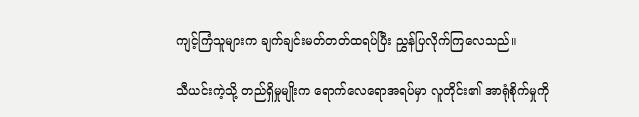ကျင့်ကြံသူများက ချက်ချင်းမတ်တတ်ထရပ်ပြီး ညွှန်ပြလိုက်ကြလေသည်။

သီယင်းကဲ့သို့ တည်ရှိမှုမျိုးက ရောက်လေရောအရပ်မှာ လူတိုင်း၏ အာရုံစိုက်မှုကို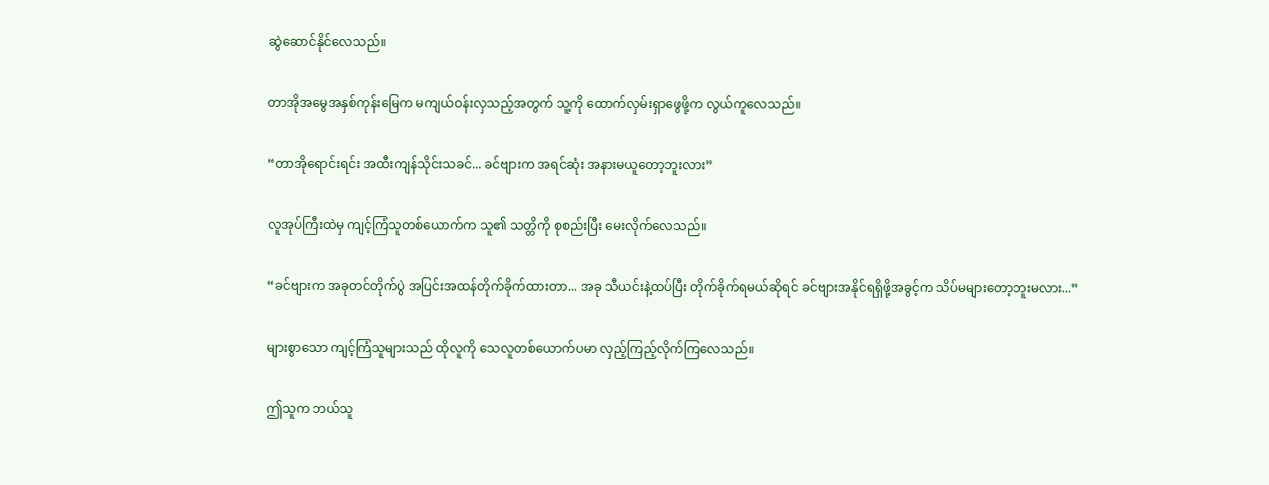ဆွဲဆောင်နိုင်လေသည်။

တာအိုအမွေအနှစ်ကုန်းမြေက မကျယ်ဝန်းလှသည့်အတွက် သူ့ကို ထောက်လှမ်းရှာဖွေဖို့က လွယ်ကူလေသည်။

“တာအိုရောင်းရင်း အထီးကျန်သိုင်းသခင်... ခင်ဗျားက အရင်ဆုံး အနားမယူတော့ဘူးလား”

လူအုပ်ကြီးထဲမှ ကျင့်ကြံသူတစ်ယောက်က သူ၏ သတ္တိကို စုစည်းပြီး မေးလိုက်လေသည်။

“ခင်ဗျားက အခုတင်တိုက်ပွဲ အပြင်းအထန်တိုက်ခိုက်ထားတာ... အခု သီယင်းနဲ့ထပ်ပြီး တိုက်ခိုက်ရမယ်ဆိုရင် ခင်ဗျားအနိုင်ရရှိဖို့အခွင့်က သိပ်မများတော့ဘူးမလား...”

များစွာသော ကျင့်ကြံသူများသည် ထိုလူကို သေလူတစ်ယောက်ပမာ လှည့်ကြည့်လိုက်ကြလေသည်။

ဤသူက ဘယ်သူ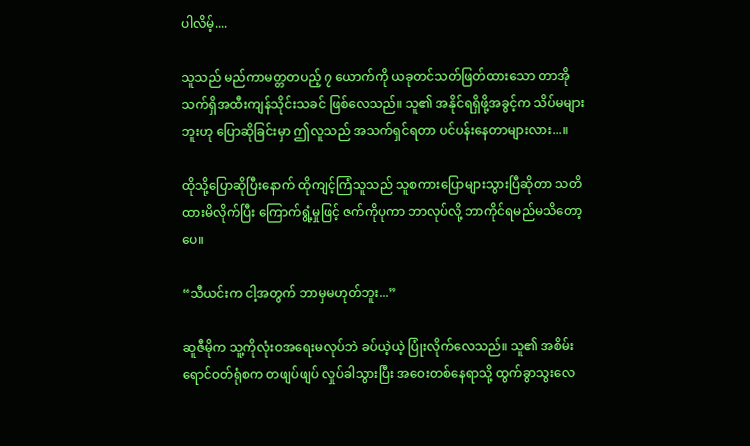ပါလိမ့်....

သူသည် မည်ကာမတ္တတပည့် ၇ ယောက်ကို ယခုတင်သတ်ဖြတ်ထားသော တာအိုသက်ရှိအထီးကျန်သိုင်းသခင် ဖြစ်လေသည်။ သူ၏ အနိုင်ရရှိဖို့အခွင့်က သိပ်မများဘူးဟု ပြောဆိုခြင်းမှာ ဤလူသည် အသက်ရှင်ရတာ ပင်ပန်းနေတာများလား...။

ထိုသို့ပြောဆိုပြီးနောက် ထိုကျင့်ကြံသူသည် သူစကားပြောများသွားပြီဆိုတာ သတိထားမိလိုက်ပြီး ကြောက်ရွံ့မှုဖြင့် ဇက်ကိုပုကာ ဘာလုပ်လို့ ဘာကိုင်ရမည်မသိတော့ပေ။

“သီယင်းက ငါ့အတွက် ဘာမှမဟုတ်ဘူး...”

ဆူဇီမိုက သူ့ကိုလုံးဝအရေးမလုပ်ဘဲ ခပ်ယဲ့ယဲ့ ပြုံးလိုက်လေသည်။ သူ၏ အစိမ်းရောင်ဝတ်ရုံစက တဖျပ်ဖျပ် လှုပ်ခါသွားပြီး အဝေးတစ်နေရာသို့ ထွက်ခွာသွးလေ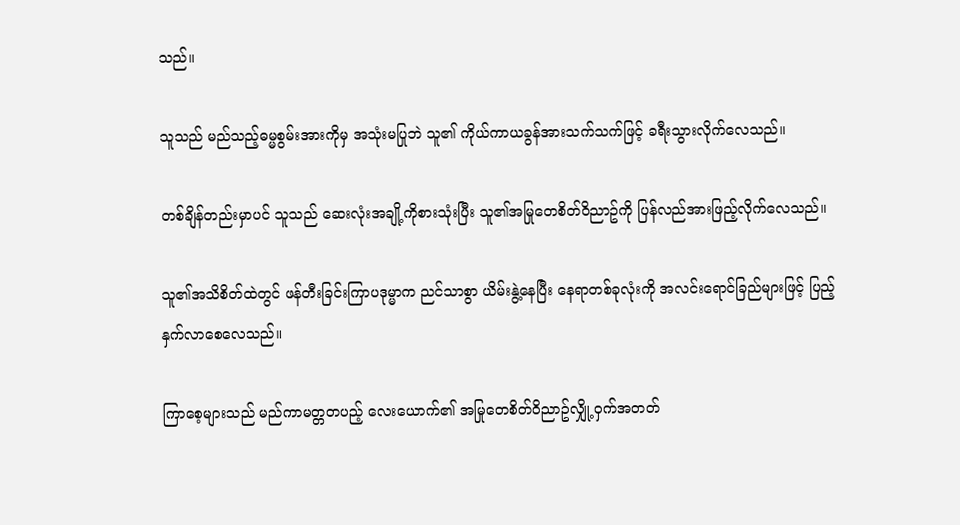သည်။

သူသည် မည်သည့်ဓမ္မစွမ်းအားကိုမှ အသုံးမပြုဘဲ သူ၏ ကိုယ်ကာယခွန်အားသက်သက်ဖြင့် ခရီးသွားလိုက်လေသည်။

တစ်ချိန်တည်းမှာပင် သူသည် ဆေးလုံးအချို့ကိုစားသုံးပြီး သူ၏အမြုတေစိတ်ဝိညာဥ်ကို ပြန်လည်အားဖြည့်လိုက်လေသည်။

သူ၏အသိစိတ်ထဲတွင် ဖန်တီးခြင်းကြာပဒုမ္မာက ညင်သာစွာ ယိမ်းနွဲ့နေပြီး နေရာတစ်ခုလုံးကို အလင်းရောင်ခြည်များဖြင့် ပြည့်နှက်လာစေလေသည်။

ကြာစေ့များသည် မည်ကာမတ္တတပည့် လေးယောက်၏ အမြုတေစိတ်ဝိညာဥ်လျှို့ဝှက်အတတ်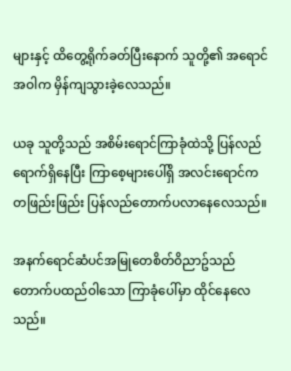များနှင့် ထိတွေ့ရိုက်ခတ်ပြီးနောက် သူတို့၏ အရောင်အဝါက မှိန်ကျသွားခဲ့လေသည်။

ယခု သူတို့သည် အစိမ်းရောင်ကြာခုံထဲသို့ ပြန်လည်ရောက်ရှိနေပြီး ကြာစေ့များပေါ်ရှိ အလင်းရောင်က တဖြည်းဖြည်း ပြန်လည်တောက်ပလာနေလေသည်။

အနက်ရောင်ဆံပင်အမြုတေစိတ်ဝိညာဥ်သည် တောက်ပထည်ဝါသော ကြာခုံပေါ်မှာ ထိုင်နေလေသည်။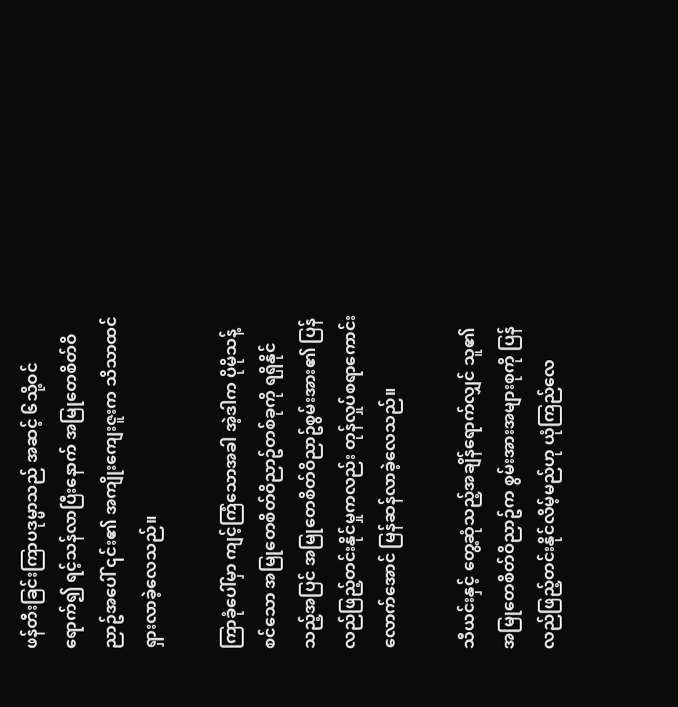ဖန်တီးခြင်းကြာပဒုမ္မာသည် အဆင့် ၆သို့ဝင်ရောက်၍ ရင့်သန်လာပြီးနောက် အမြုတေစိတ်ဝိညာဥ်အပေါ် ၎င်း၏ အကျိုးကျေးဇူးက သိသာထင်ရှားလာခဲ့လေသည်။

ကြာခုံပေါ်မှာ ကျင့်ကြံသောအခါ အဲ့ဒါက ပိုမိုသန့်စင်သော အမြုတေစိတ်ဝိညာဥ်တစ်ခုကို ရရှိနိုင်သည့်အပြင် အမြုတေစိတ်ဝိညာဥ်စွမ်းအား၏ ပြန်လည်ဖြည့်တင်းနိုင်မှုကလည်း တုန်လှုပ်စရာကောင်းလောက်အောင် မြန်ဆန်လာခဲ့လေသည်။

သီယင်းနှင့် တွေ့ဆုံသည့်အချိန်ရောက်လျှင် သူ၏ အမြုတေစိတ်ဝိညာဥ်က စွမ်းအားအများစုကို ပြန်လည်ဖြည့်တင်းနိုင်လိမ့်မည်ဟု ယုံကြည်လေ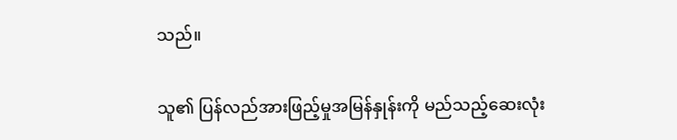သည်။

သူ၏ ပြန်လည်အားဖြည့်မှုအမြန်နှုန်းကို မည်သည့်ဆေးလုံး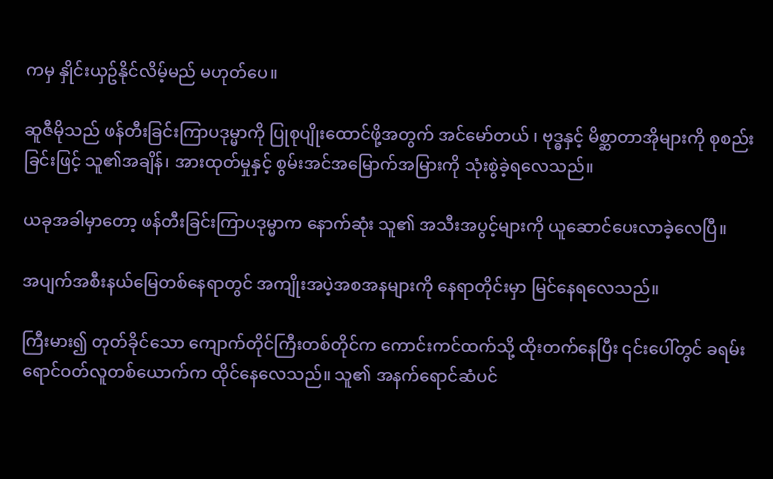ကမှ နှိုင်းယှဥ်နိုင်လိမ့်မည် မဟုတ်ပေ။

ဆူဇီမိုသည် ဖန်တီးခြင်းကြာပဒုမ္မာကို ပြုစုပျိုးထောင်ဖို့အတွက် အင်မော်တယ် ၊ ဗုဒ္ဓနှင့် မိစ္ဆာတာအိုများကို စုစည်းခြင်းဖြင့် သူ၏အချိန်၊ အားထုတ်မှုနှင့် စွမ်းအင်အမြောက်အမြားကို သုံးစွဲခဲ့ရလေသည်။

ယခုအခါမှာတော့ ဖန်တီးခြင်းကြာပဒုမ္မာက နောက်ဆုံး သူ၏ အသီးအပွင့်များကို ယူဆောင်ပေးလာခဲ့လေပြီ။

အပျက်အစီးနယ်မြေတစ်နေရာတွင် အကျိုးအပဲ့အစအနများကို နေရာတိုင်းမှာ မြင်နေရလေသည်။

ကြီးမား၍ တုတ်ခိုင်သော ကျောက်တိုင်ကြီးတစ်တိုင်က ကောင်းကင်ထက်သို့ ထိုးတက်နေပြီး ၎င်းပေါ်တွင် ခရမ်းရောင်ဝတ်လူတစ်ယောက်က ထိုင်နေလေသည်။ သူ၏ အနက်ရောင်ဆံပင်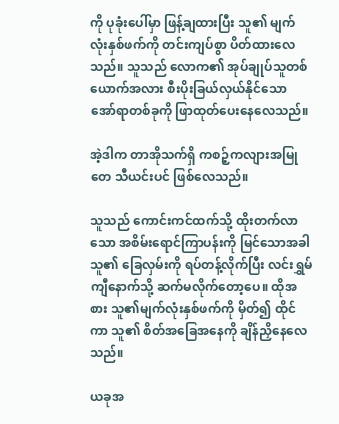ကို ပုခုံးပေါ်မှာ ဖြန့်ချထားပြီး သူ၏ မျက်လုံးနှစ်ဖက်ကို တင်းကျပ်စွာ ပိတ်ထားလေသည်။ သူသည် လောက၏ အုပ်ချုပ်သူတစ်ယောက်အလား စီးပိုးခြယ်လှယ်နိုင်သော အော်ရာတစ်ခုကို ဖြာထုတ်ပေးနေလေသည်။

အဲ့ဒါက တာအိုသက်ရှိ ကစဉ့်ကလျားအမြုတေ သီယင်းပင် ဖြစ်လေသည်။

သူသည် ကောင်းကင်ထက်သို့ ထိုးတက်လာသော အစိမ်းရောင်ကြာပန်းကို မြင်သောအခါ သူ၏ ခြေလှမ်းကို ရပ်တန့်လိုက်ပြီး လင်းရွှမ်ကျီနောက်သို့ ဆက်မလိုက်တော့ပေ။ ထိုအစား သူ၏မျက်လုံးနှစ်ဖက်ကို မှိတ်၍ ထိုင်ကာ သူ၏ စိတ်အခြေအနေကို ချိန်ညှိနေလေသည်။

ယခုအ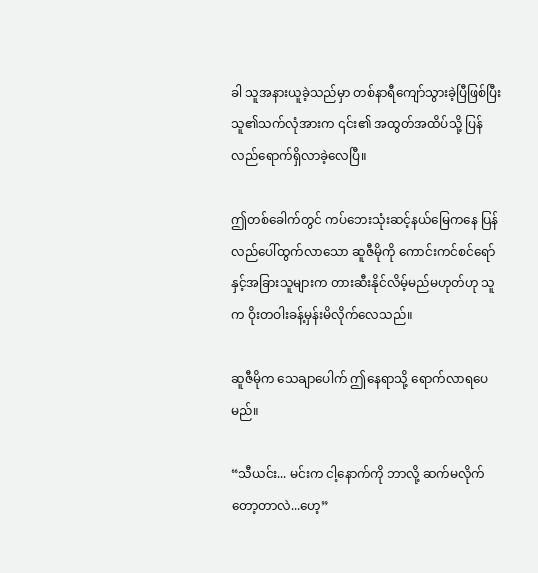ခါ သူအနားယူခဲ့သည်မှာ တစ်နာရီကျော်သွားခဲ့ပြီဖြစ်ပြီး သူ၏သက်လုံအားက ၎င်း၏ အထွတ်အထိပ်သို့ ပြန်လည်ရောက်ရှိလာခဲ့လေပြီ။

ဤတစ်ခေါက်တွင် ကပ်ဘေးသုံးဆင့်နယ်မြေကနေ ပြန်လည်ပေါ်ထွက်လာသော ဆူဇီမိုကို ကောင်းကင်စင်ရော် နှင့်အခြားသူများက တားဆီးနိုင်လိမ့်မည်မဟုတ်ဟု သူက ဝိုးတဝါးခန့်မှန်းမိလိုက်လေသည်။

ဆူဇီမိုက သေချာပေါက် ဤနေရာသို့ ရောက်လာရပေမည်။

“သီယင်း... မင်းက ငါ့နောက်ကို ဘာလို့ ဆက်မလိုက်တော့တာလဲ...ဟေ့”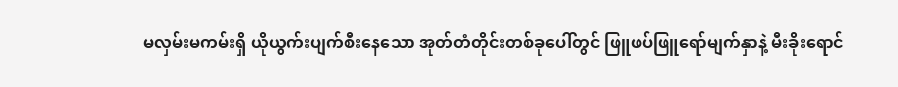မလှမ်းမကမ်းရှိ ယိုယွက်းပျက်စီးနေသော အုတ်တံတိုင်းတစ်ခုပေါ်တွင် ဖြူဖပ်ဖြူရော်မျက်နှာနဲ့ မီးခိုးရောင်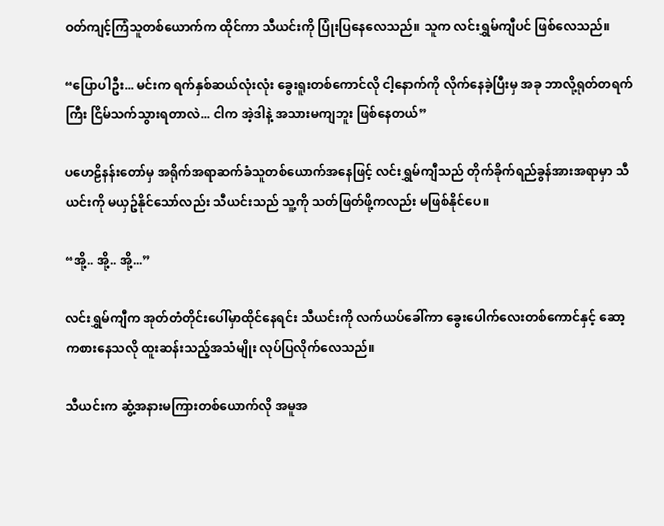ဝတ်ကျင့်ကြံသူတစ်ယောက်က ထိုင်ကာ သီယင်းကို ပြုံးပြနေလေသည်။ သူက လင်းရွှမ်ကျီပင် ဖြစ်လေသည်။

“ပြောပါဦး... မင်းက ရက်နှစ်ဆယ်လုံးလုံး ခွေးရူးတစ်ကောင်လို ငါ့နောက်ကို လိုက်နေခဲ့ပြီးမှ အခု ဘာလို့ရုတ်တရက်ကြီး ငြိမ်သက်သွားရတာလဲ... ငါက အဲ့ဒါနဲ့ အသားမကျဘူး ဖြစ်နေတယ်”

ပဟေဠိနန်းတော်မှ အရိုက်အရာဆက်ခံသူတစ်ယောက်အနေဖြင့် လင်းရွှမ်ကျီသည် တိုက်ခိုက်ရည်ခွန်အားအရာမှာ သီယင်းကို မယှဥ်နိုင်သော်လည်း သီယင်းသည် သူ့ကို သတ်ဖြတ်ဖို့ကလည်း မဖြစ်နိုင်ပေ။

“အို့.. အို့.. အို့...”

လင်းရွှမ်ကျီက အုတ်တံတိုင်းပေါ်မှာထိုင်နေရင်း သီယင်းကို လက်ယပ်ခေါ်ကာ ခွေးပေါက်လေးတစ်ကောင်နှင့် ဆော့ကစားနေသလို ထူးဆန်းသည့်အသံမျိုး လုပ်ပြလိုက်လေသည်။

သီယင်းက ဆွံ့အနားမကြားတစ်ယောက်လို အမူအ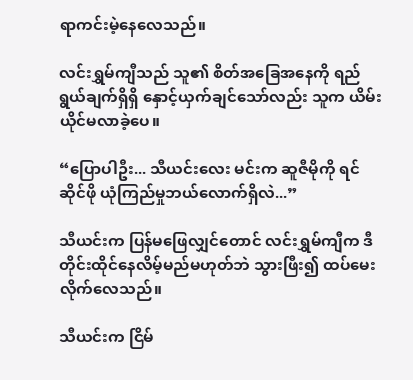ရာကင်းမဲ့နေလေသည်။

လင်းရွှမ်ကျီသည် သူ၏ စိတ်အခြေအနေကို ရည်ရွယ်ချက်ရှိရှိ နှောင့်ယှက်ချင်သော်လည်း သူက ယိမ်းယိုင်မလာခဲ့ပေ။

“ပြောပါဦး... သီယင်းလေး မင်းက ဆူဇီမိုကို ရင်ဆိုင်ဖို ယုံကြည်မှုဘယ်လောက်ရှိလဲ...”

သီယင်းက ပြန်မဖြေလျှင်တောင် လင်းရွှမ်ကျီက ဒီတိုင်းထိုင်နေလိမ့်မည်မဟုတ်ဘဲ သွားဖြီး၍ ထပ်မေးလိုက်လေသည်။

သီယင်းက ငြိမ်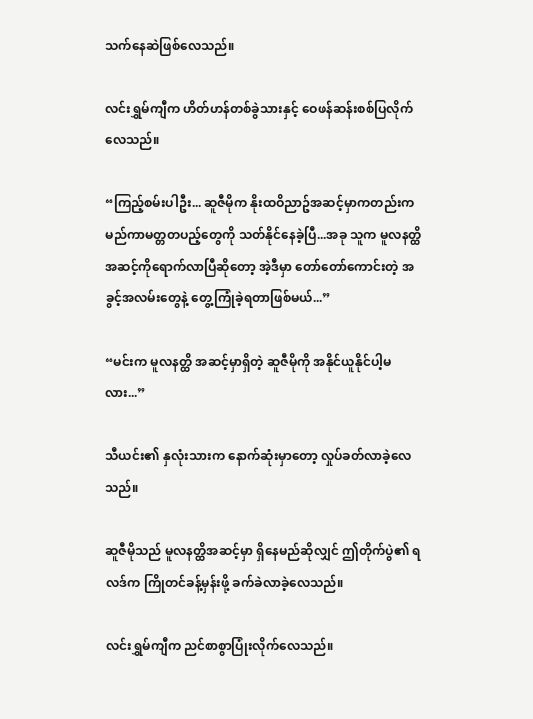သက်နေဆဲဖြစ်လေသည်။

လင်းရွှမ်ကျီက ဟိတ်ဟန်တစ်ခွဲသားနှင့် ဝေဖန်ဆန်းစစ်ပြလိုက်လေသည်။

“ကြည့်စမ်းပါဦး... ဆူဇီမိုက နိုးထဝိညာဥ်အဆင့်မှာကတည်းက မည်ကာမတ္တတပည့်တွေကို သတ်နိုင်နေခဲ့ပြီ...အခု သူက မူလနတ္ထိအဆင့်ကိုရောက်လာပြီဆိုတော့ အဲ့ဒီမှာ တော်တော်ကောင်းတဲ့ အခွင့်အလမ်းတွေနဲ့ တွေ့ကြုံခဲ့ရတာဖြစ်မယ်...”

“မင်းက မူလနတ္ထိ အဆင့်မှာရှိတဲ့ ဆူဇီမိုကို အနိုင်ယူနိုင်ပါ့မလား...”

သီယင်း၏ နှလုံးသားက နောက်ဆုံးမှာတော့ လှုပ်ခတ်လာခဲ့လေသည်။

ဆူဇီမိုသည် မူလနတ္ထိအဆင့်မှာ ရှိနေမည်ဆိုလျှင် ဤတိုက်ပွဲ၏ ရလဒ်က ကြိုတင်ခန့်မှန်းဖို့ ခက်ခဲလာခဲ့လေသည်။

လင်းရွှမ်ကျီက ညင်စာစွာပြုံးလိုက်လေသည်။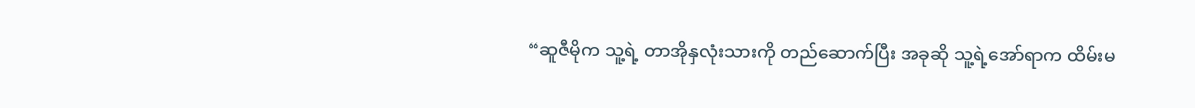“ဆူဇီမိုက သူ့ရဲ့ တာအိုနှလုံးသားကို တည်ဆောက်ပြီး အခုဆို သူ့ရဲ့အော်ရာက ထိမ်းမ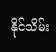နိုင်သိမ်း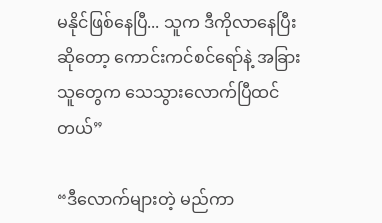မနိုင်ဖြစ်နေပြီ... သူက ဒီကိုလာနေပြီးဆိုတော့ ကောင်းကင်စင်ရော်နဲ့ အခြားသူတွေက သေသွားလောက်ပြီထင်တယ်”

“ဒီလောက်များတဲ့ မည်ကာ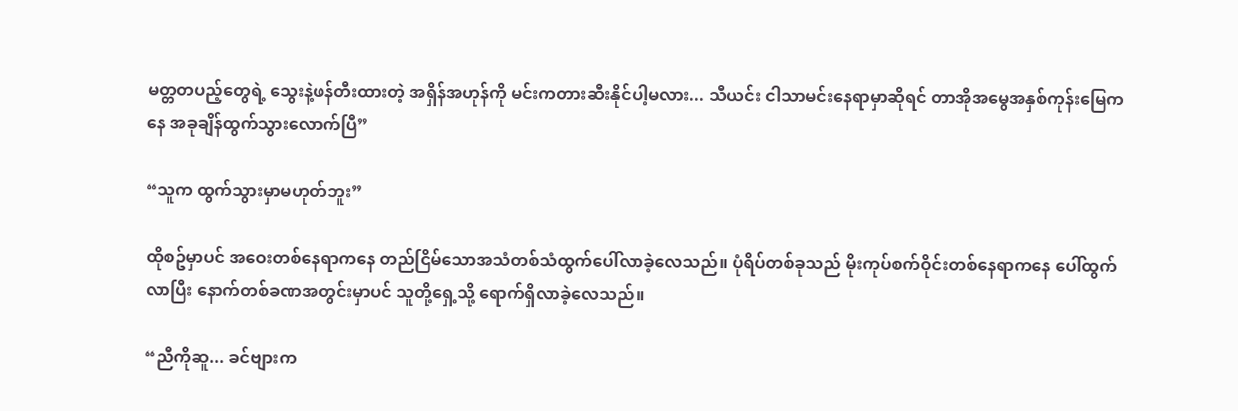မတ္တတပည့်တွေရဲ့ သွေးနဲ့ဖန်တီးထားတဲ့ အရှိန်အဟုန်ကို မင်းကတားဆီးနိုင်ပါ့မလား... သီယင်း ငါသာမင်းနေရာမှာဆိုရင် တာအိုအမွေအနှစ်ကုန်းမြေကနေ အခုချိန်ထွက်သွားလောက်ပြီ”

“သူက ထွက်သွားမှာမဟုတ်ဘူး”

ထိုစဥ်မှာပင် အဝေးတစ်နေရာကနေ တည်ငြိမ်သောအသံတစ်သံထွက်ပေါ်လာခဲ့လေသည်။ ပုံရိပ်တစ်ခုသည် မိုးကုပ်စက်ဝိုင်းတစ်နေရာကနေ ပေါ်ထွက်လာပြီး နောက်တစ်ခဏအတွင်းမှာပင် သူတို့ရှေ့သို့ ရောက်ရှိလာခဲ့လေသည်။

“ညီကိုဆူ... ခင်ဗျားက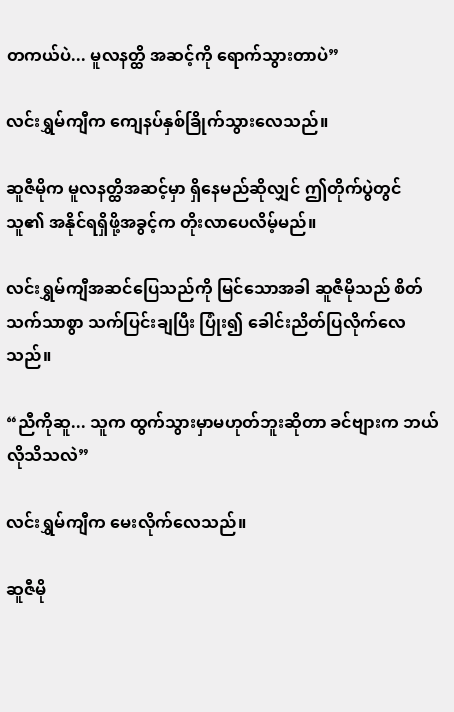တကယ်ပဲ... မူလနတ္ထိ အဆင့်ကို ရောက်သွားတာပဲ”

လင်းရွှမ်ကျီက ကျေနပ်နှစ်ခြိုက်သွားလေသည်။

ဆူဇီမိုက မူလနတ္ထိအဆင့်မှာ ရှိနေမည်ဆိုလျှင် ဤတိုက်ပွဲတွင် သူ၏ အနိုင်ရရှိဖို့အခွင့်က တိုးလာပေလိမ့်မည်။

လင်းရွှမ်ကျီအဆင်ပြေသည်ကို မြင်သောအခါ ဆူဇီမိုသည် စိတ်သက်သာစွာ သက်ပြင်းချပြီး ပြုံး၍ ခေါင်းညိတ်ပြလိုက်လေသည်။

“ညီကိုဆူ... သူက ထွက်သွားမှာမဟုတ်ဘူးဆိုတာ ခင်ဗျားက ဘယ်လိုသိသလဲ”

လင်းရွှမ်ကျီက မေးလိုက်လေသည်။

ဆူဇီမို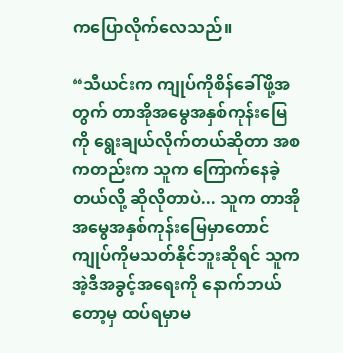ကပြောလိုက်လေသည်။

“သီယင်းက ကျုပ်ကိုစိန်ခေါ်ဖို့အတွက် တာအိုအမွေအနှစ်ကုန်းမြေကို ရွေးချယ်လိုက်တယ်ဆိုတာ အစကတည်းက သူက ကြောက်နေခဲ့တယ်လို့ ဆိုလိုတာပဲ... သူက တာအိုအမွေအနှစ်ကုန်းမြေမှာတောင် ကျုပ်ကိုမသတ်နိုင်ဘူးဆိုရင် သူက အဲ့ဒီအခွင့်အရေးကို နောက်ဘယ်တော့မှ ထပ်ရမှာမ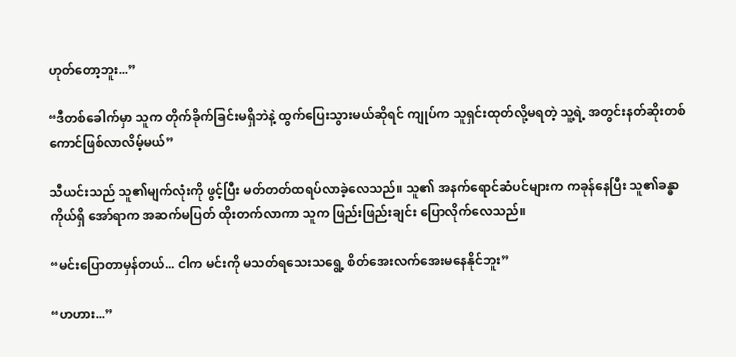ဟုတ်တော့ဘူး...”

“ဒီတစ်ခေါက်မှာ သူက တိုက်ခိုက်ခြင်းမရှိဘဲနဲ့ ထွက်ပြေးသွားမယ်ဆိုရင် ကျုပ်က သူရှင်းထုတ်လို့မရတဲ့ သူ့ရဲ့ အတွင်းနတ်ဆိုးတစ်ကောင်ဖြစ်လာလိမ့်မယ်”

သီယင်းသည် သူ၏မျက်လုံးကို ဖွင့်ပြီး မတ်တတ်ထရပ်လာခဲ့လေသည်။ သူ၏ အနက်ရောင်ဆံပင်များက ကခုန်နေပြီး သူ၏ခန္ဓာကိုယ်ရှိ အော်ရာက အဆက်မပြတ် ထိုးတက်လာကာ သူက ဖြည်းဖြည်းချင်း ပြောလိုက်လေသည်။

“မင်းပြောတာမှန်တယ်... ငါက မင်းကို မသတ်ရသေးသရွေ့ စိတ်အေးလက်အေးမနေနိုင်ဘူး”

“ဟဟား...”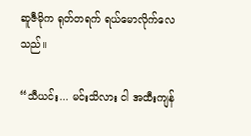ဆူဇီမိုက ရုတ်တရက် ရယ်မောလိုက်လေသည်။

“သီယင်း... မင်းသိလား ငါ အထီးကျန်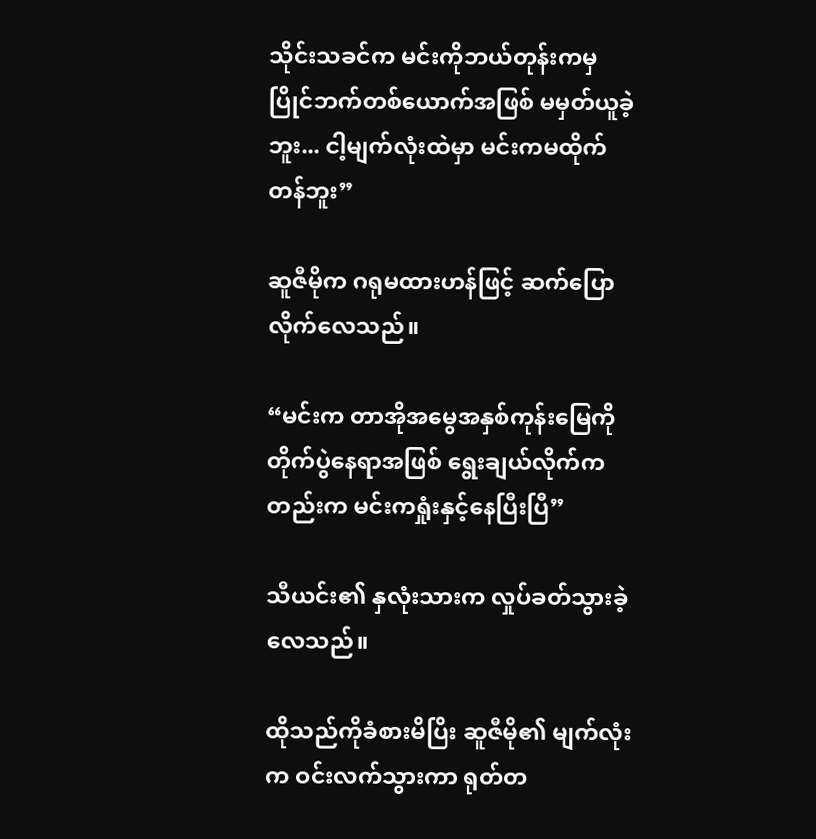သိုင်းသခင်က မင်းကိုဘယ်တုန်းကမှ ပြိုင်ဘက်တစ်ယောက်အဖြစ် မမှတ်ယူခဲ့ဘူး... ငါ့မျက်လုံးထဲမှာ မင်းကမထိုက်တန်ဘူး”

ဆူဇီမိုက ဂရုမထားဟန်ဖြင့် ဆက်ပြောလိုက်လေသည်။

“မင်းက တာအိုအမွေအနှစ်ကုန်းမြေကို တိုက်ပွဲနေရာအဖြစ် ရွေးချယ်လိုက်ကတည်းက မင်းကရှုံးနှင့်နေပြီးပြီ”

သီယင်း၏ နှလုံးသားက လှုပ်ခတ်သွားခဲ့လေသည်။

ထိုသည်ကိုခံစားမိပြိး ဆူဇီမို၏ မျက်လုံးက ဝင်းလက်သွားကာ ရုတ်တ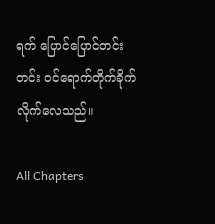ရက် ပြောင်ပြောင်တင်းတင်း ဝင်ရောက်တိုက်ခိုက်လိုက်လေသည်။

All Chapters